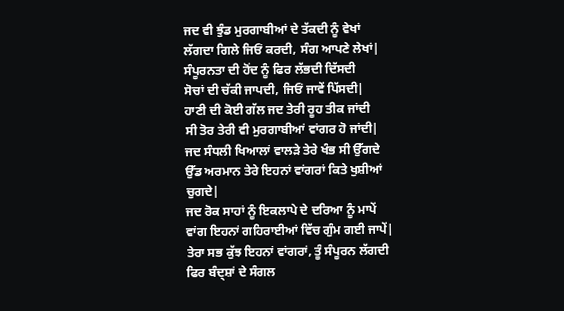ਜਦ ਵੀ ਝੁੰਡ ਮੁਰਗਾਬੀਆਂ ਦੇ ਤੱਕਦੀ ਨੂੰ ਵੇਖਾਂ
ਲੱਗਦਾ ਗਿਲੇ ਜਿਓਂ ਕਰਦੀ, ਸੰਗ ਆਪਣੇ ਲੇਖਾਂ|
ਸੰਪੂਰਨਤਾ ਦੀ ਹੋਂਦ ਨੂੰ ਫਿਰ ਲੱਭਦੀ ਦਿੱਸਦੀ
ਸੋਚਾਂ ਦੀ ਚੱਕੀ ਜਾਪਦੀ, ਜਿਓਂ ਜਾਵੇਂ ਪਿੱਸਦੀ|
ਹਾਣੀ ਦੀ ਕੋਈ ਗੱਲ ਜਦ ਤੇਰੀ ਰੂਹ ਤੀਕ ਜਾਂਦੀ
ਸੀ ਤੋਰ ਤੇਰੀ ਵੀ ਮੁਰਗਾਬੀਆਂ ਵਾਂਗਰ ਹੋ ਜਾਂਦੀ|
ਜਦ ਸੰਧਲੀ ਖਿਆਲਾਂ ਵਾਲੜੇ ਤੇਰੇ ਖੰਭ ਸੀ ਉੱਗਦੇ
ਉੱਡ ਅਰਮਾਨ ਤੇਰੇ ਇਹਨਾਂ ਵਾਂਗਰਾਂ ਕਿਤੇ ਖੁਸ਼ੀਆਂ ਚੁਗਦੇ|
ਜਦ ਰੋਕ ਸਾਹਾਂ ਨੂੰ ਇਕਲਾਪੇ ਦੇ ਦਰਿਆ ਨੂੰ ਮਾਪੇਂ
ਵਾਂਗ ਇਹਨਾਂ ਗਹਿਰਾਈਆਂ ਵਿੱਚ ਗੁੰਮ ਗਈ ਜਾਪੇਂ|
ਤੇਰਾ ਸਭ ਕੁੱਝ ਇਹਨਾਂ ਵਾਂਗਰਾਂ, ਤੂੰ ਸੰਪੂਰਨ ਲੱਗਦੀ
ਫਿਰ ਬੰਦ੍ਸ਼ਾਂ ਦੇ ਸੰਗਲ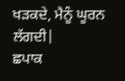ਖੜਕਦੇ, ਮੈਨੂੰ ਘੂਰਨ ਲੱਗਦੀ|
ਛਪਾਕ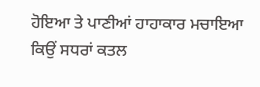ਹੋਇਆ ਤੇ ਪਾਣੀਆਂ ਹਾਹਾਕਾਰ ਮਚਾਇਆ
ਕਿਉਂ ਸਧਰਾਂ ਕਤਲ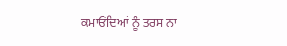ਕਮਾਓਂਦਿਆਂ ਨੂੰ ਤਰਸ ਨਾ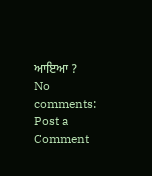ਆਇਆ ?
No comments:
Post a Comment